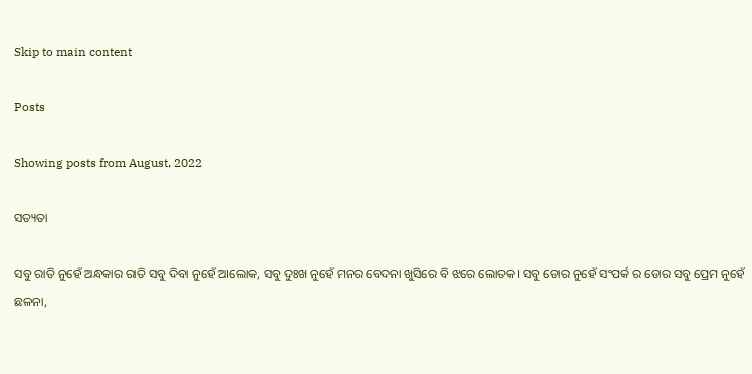Skip to main content

Posts

Showing posts from August, 2022

ସତ୍ୟତା

ସବୁ ରାତି ନୁହେଁ ଅନ୍ଧକାର ରାତି ସବୁ ଦିବା ନୁହେଁ ଆଲୋକ, ସବୁ ଦୁଃଖ ନୁହେଁ ମନର ବେଦନା ଖୁସିରେ ବି ଝରେ ଲୋତକ। ସବୁ ଡୋର ନୁହେଁ ସଂପର୍କ ର ଡୋର ସବୁ ପ୍ରେମ ନୁହେଁ ଛଳନା,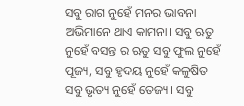ସବୁ ରାଗ ନୁହେଁ ମନର ଭାବନା ଅଭିମାନେ ଥାଏ କାମନା। ସବୁ ଋତୁ ନୁହେଁ ବସନ୍ତ ର ଋତୁ ସବୁ ଫୁଲ ନୁହେଁ ପୂଜ୍ୟ, ସବୁ ହୃଦୟ ନୁହେଁ କଳୁଷିତ ସବୁ ଭୃତ୍ୟ ନୁହେଁ ତେଜ୍ୟ। ସବୁ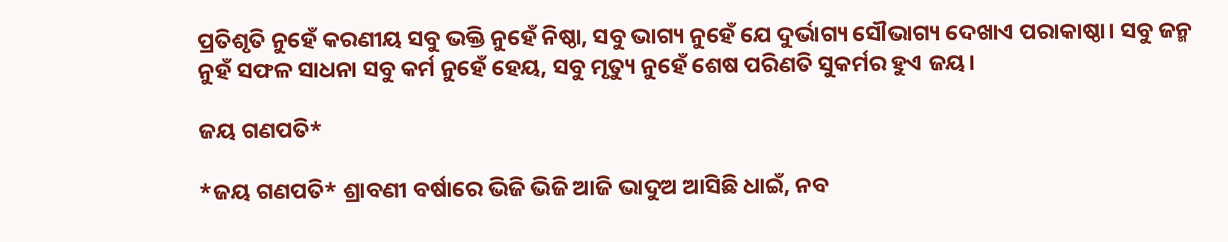ପ୍ରତିଶୃତି ନୁହେଁ କରଣୀୟ ସବୁ ଭକ୍ତି ନୁହେଁ ନିଷ୍ଠା, ସବୁ ଭାଗ୍ୟ ନୁହେଁ ଯେ ଦୁର୍ଭାଗ୍ୟ ସୌଭାଗ୍ୟ ଦେଖାଏ ପରାକାଷ୍ଠା। ସବୁ ଜନ୍ମ ନୁହଁ ସଫଳ ସାଧନା ସବୁ କର୍ମ ନୁହେଁ ହେୟ, ସବୁ ମୃତ୍ୟୁ ନୁହେଁ ଶେଷ ପରିଣତି ସୁକର୍ମର ହୁଏ ଜୟ।

ଜୟ ଗଣପତି*

*ଜୟ ଗଣପତି* ଶ୍ରାବଣୀ ବର୍ଷାରେ ଭିଜି ଭିଜି ଆଜି ଭାଦୁଅ ଆସିଛି ଧାଇଁ, ନବ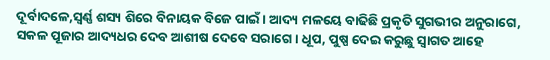ଦୂର୍ବାଦଳେ,ସ୍ବର୍ଣ୍ଣ ଶସ୍ୟ ଶିରେ ବିନାୟକ ବିଜେ ପାଇଁ। ଆଦ୍ୟ ମଳୟେ ବାଢିଛି ପ୍ରକୃତି ସୁଗଭୀର ଅନୁରାଗେ, ସକଳ ପୂଜାର ଆଦ୍ୟଧର ଦେବ ଆଶୀଷ ଦେବେ ସରାଗେ। ଧୂପ, ପୁଷ୍ପ ଦେଇ କରୁଛୁ ସ୍ବାଗତ ଆହେ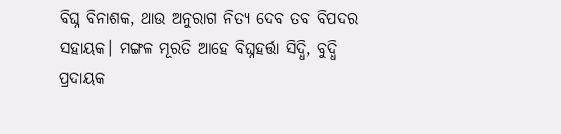ବିଘ୍ନ ବିନାଶକ, ଥାଉ ଅନୁରାଗ ନିତ୍ୟ ଦେବ ତବ ବିପଦର ସହାୟକ। ମଙ୍ଗଳ ମୂରତି ଆହେ ବିଘ୍ନହର୍ତ୍ତା ସିଦ୍ଧି, ବୁଦ୍ଧି ପ୍ରଦାୟକ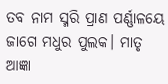ତବ ନାମ ସ୍ମରି ପ୍ରାଣ ପର୍ଣ୍ଣାଳୟେ ଜାଗେ ମଧୁର ପୁଲକ। ମାତୃ ଆଜ୍ଞା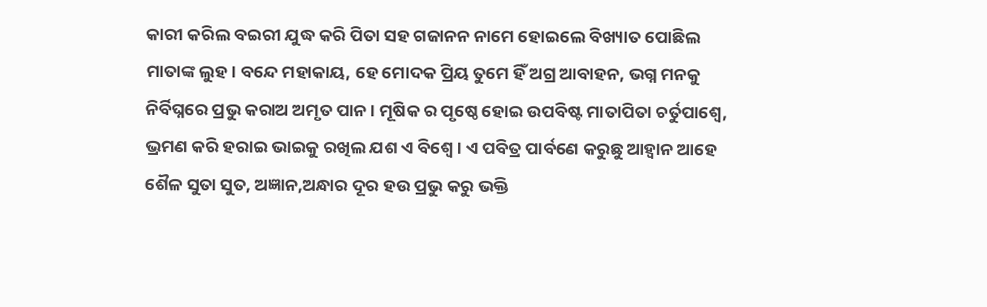କାରୀ କରିଲ ବଇରୀ ଯୁଦ୍ଧ କରି ପିତା ସହ ଗଜାନନ ନାମେ ହୋଇଲେ ବିଖ୍ୟାତ ପୋଛିଲ ମାତାଙ୍କ ଲୁହ। ବନ୍ଦେ ମହାକାୟ, ହେ ମୋଦକ ପ୍ରିୟ ତୁମେ ହିଁ ଅଗ୍ର ଆବାହନ, ଭଗ୍ନ ମନକୁ ନିର୍ବିଘ୍ନରେ ପ୍ରଭୁ କରାଅ ଅମୃତ ପାନ। ମୂଷିକ ର ପୃଷ୍ଠେ ହୋଇ ଉପବିଷ୍ଟ ମାତାପିତା ଚର୍ତୁପାଶ୍ବେ, ଭ୍ରମଣ କରି ହରାଇ ଭାଇକୁ ରଖିଲ ଯଶ ଏ ବିଶ୍ବେ। ଏ ପବିତ୍ର ପାର୍ବଣେ କରୁଛୁ ଆହ୍ବାନ ଆହେ ଶୈଳ ସୁତା ସୁତ, ଅଜ୍ଞାନ,ଅନ୍ଧାର ଦୂର ହଉ ପ୍ରଭୁ କରୁ ଭକ୍ତି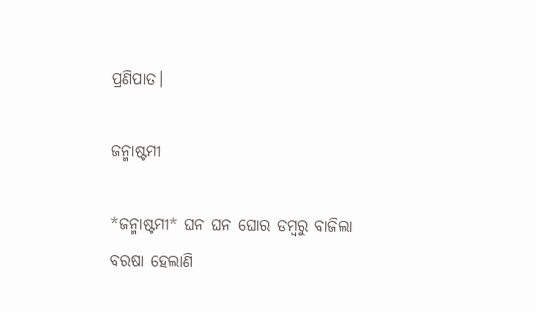ପ୍ରଣିପାତ।

ଜନ୍ମାଷ୍ଟମୀ

*ଜନ୍ମାଷ୍ଟମୀ* ଘନ ଘନ ଘୋର ଡମ୍ବରୁ ବାଜିଲା  ବରଷା ହେଲାଣି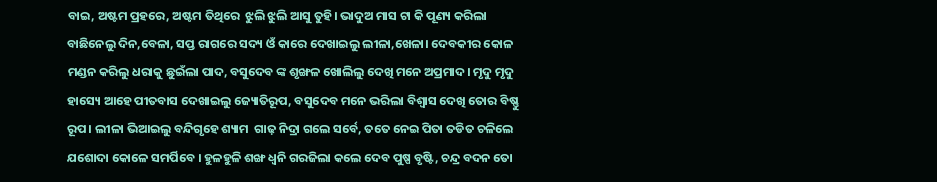ବାଇ, ଅଷ୍ଟମ ପ୍ରହରେ, ଅଷ୍ଟମ ତିଥିରେ  ଝୁଲି ଝୁଲି ଆସୁ ତୁହି। ଭାଦୁଅ ମାସ ଟା କି ପୂଣ୍ୟ କରିଲା  ବାଛିନେଲୁ ଦିନ,ବେଳା, ସପ୍ତ ରାଗରେ ସଦ୍ୟ ଓଁ କାରେ ଦେଖାଇଲୁ ଲୀଳା,ଖେଳା। ଦେବକୀର କୋଳ ମଣ୍ଡନ କରିଲୁ ଧରାକୁ ଛୁଇଁଲା ପାଦ, ବସୁଦେବ ଙ୍କ ଶୃଙ୍ଖଳ ଖୋଲିଲୁ ଦେଖି ମନେ ଅପ୍ରମାଦ। ମୃଦୁ ମୃଦୁ ହାସ୍ୟେ ଆହେ ପୀତବାସ ଦେଖାଇଲୁ ଜ୍ୟୋତିରୂପ, ବସୁଦେବ ମନେ ଭରିଲା ବିଶ୍ବାସ ଦେଖି ତୋର ବିଷ୍ଣୁ ରୂପ। ଲୀଳା ଭିଆଇଲୁ ବନ୍ଦିଗୃହେ ଶ୍ୟାମ  ଗାଢ଼ ନିଦ୍ରା ଗଲେ ସର୍ବେ, ତତେ ନେଇ ପିତା ତଡିତ ଚଳିଲେ  ଯଶୋଦା କୋଳେ ସମର୍ପିବେ । ହୁଳହୁଳି ଶଙ୍ଖ ଧ୍ବନି ଗରଜିଲା କଲେ ଦେବ ପୁଷ୍ପ ବୃଷ୍ଟି, ଚନ୍ଦ୍ର ବଦନ ତୋ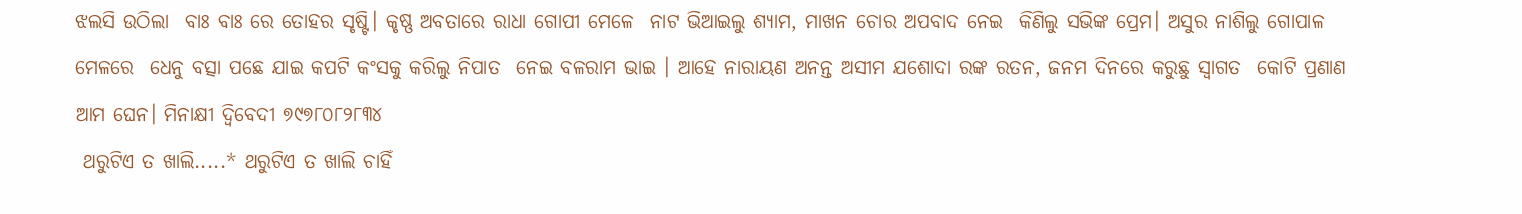ଝଲସି ଉଠିଲା  ବାଃ ବାଃ ରେ ତୋହର ସୃଷ୍ଟି। କୃଷ୍ଣ ଅବତାରେ ରାଧା ଗୋପୀ ମେଳେ  ନାଟ ଭିଆଇଲୁ ଶ୍ୟାମ, ମାଖନ ଚୋର ଅପବାଦ ନେଇ  କିଣିଲୁ ସଭିଙ୍କ ପ୍ରେମ। ଅସୁର ନାଶିଲୁ ଗୋପାଳ ମେଳରେ  ଧେନୁ ବତ୍ସା ପଛେ ଯାଇ କପଟି କଂସକୁ କରିଲୁ ନିପାତ  ନେଇ ବଳରାମ ଭାଇ । ଆହେ ନାରାୟଣ ଅନନ୍ତ ଅସୀମ ଯଶୋଦା ରଙ୍କ ରତନ, ଜନମ ଦିନରେ କରୁଛୁ ସ୍ବାଗତ  କୋଟି ପ୍ରଣାଣ ଆମ ଘେନ। ମିନାକ୍ଷୀ ଦ୍ବିବେଦୀ ୭୯୭୮୦୮୨୮୩୪
 ଥରୁଟିଏ ତ ଖାଲି.....* ଥରୁଟିଏ ତ ଖାଲି ଚାହିଁ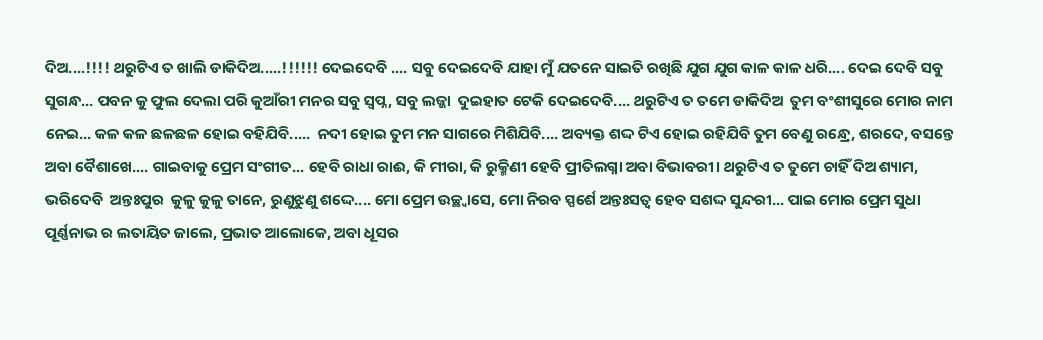ଦିଅ....!!!! ଥରୁଟିଏ ତ ଖାଲି ଡାକିଦିଅ.....!!!!!! ଦେଇଦେବି .... ସବୁ ଦେଇଦେବି ଯାହା ମୁଁ ଯତନେ ସାଇତି ରଖିଛି ଯୁଗ ଯୁଗ କାଳ କାଳ ଧରି.... ଦେଇ ଦେବି ସବୁ ସୁଗନ୍ଧ... ପବନ କୁ ଫୁଲ ଦେଲା ପରି କୁଆଁରୀ ମନର ସବୁ ସ୍ବପ୍ନ, ସବୁ ଲଜ୍ଜା  ଦୁଇହାତ ଟେକି ଦେଇଦେବି.... ଥରୁଟିଏ ତ ତମେ ଡାକିଦିଅ  ତୁମ ବଂଶୀସୁରେ ମୋର ନାମ ନେଇ... କଳ କଳ ଛଳଛଳ ହୋଇ ବହିଯିବି.....  ନଦୀ ହୋଇ ତୁମ ମନ ସାଗରେ ମିଶିଯିବି.... ଅବ୍ୟକ୍ତ ଶଦ୍ଦ ଟିଏ ହୋଇ ରହିଯିବି ତୁମ ବେଣୁ ରନ୍ଧ୍ରେ, ଶରଦେ, ବସନ୍ତେ ଅବା ବୈଶାଖେ.... ଗାଇବାକୁ ପ୍ରେମ ସଂଗୀତ... ହେବି ରାଧା ରାଈ, କି ମୀରା, କି ରୁକ୍ମିଣୀ ହେବି ପ୍ରୀତିଲଗ୍ନା ଅବା ବିଭାବରୀ। ଥରୁଟିଏ ତ ତୁମେ ଚାହିଁ ଦିଅ ଶ୍ୟାମ, ଭରିଦେବି  ଅନ୍ତଃପୁର  କୁଳୁ କୁଳୁ ତାନେ, ରୁଣୁଝୁଣୁ ଶଦ୍ଦେ.... ମୋ ପ୍ରେମ ଉଚ୍ଛ୍ୱାସେ, ମୋ ନିରବ ସ୍ପର୍ଶେ ଅନ୍ତଃସତ୍ବ ହେବ ସଶଦ୍ଦ ସୁନ୍ଦରୀ... ପାଇ ମୋର ପ୍ରେମ ସୁଧା ପୂର୍ଣ୍ଣନାଭ ର ଲତାୟିତ ଜାଲେ, ପ୍ରଭାତ ଆଲୋକେ, ଅବା ଧୂସର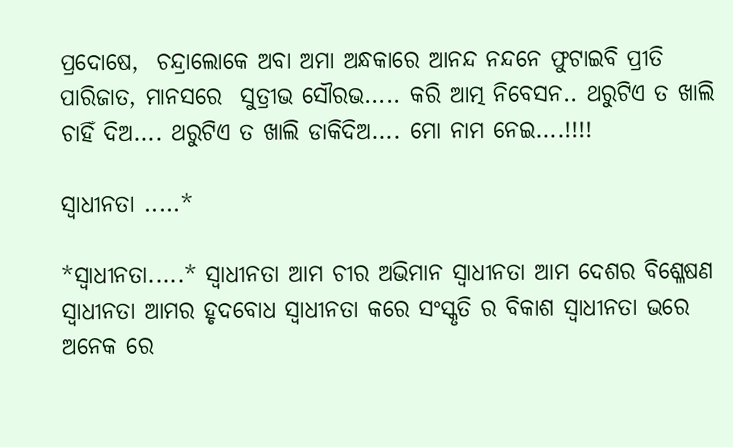ପ୍ରଦୋଷେ,  ଚନ୍ଦ୍ରାଲୋକେ ଅବା ଅମା ଅନ୍ଧକାରେ ଆନନ୍ଦ ନନ୍ଦନେ ଫୁଟାଇବି ପ୍ରୀତି ପାରିଜାତ, ମାନସରେ  ସୁତ୍ରୀଭ ସୌରଭ..... କରି ଆତ୍ମ ନିବେସନ.. ଥରୁଟିଏ ତ ଖାଲି ଚାହିଁ ଦିଅ.... ଥରୁଟିଏ ତ ଖାଲି ଡାକିଦିଅ.... ମୋ ନାମ ନେଇ....!!!!

ସ୍ବାଧୀନତା .....*

*ସ୍ବାଧୀନତା.....* ସ୍ବାଧୀନତା ଆମ ଚୀର ଅଭିମାନ ସ୍ବାଧୀନତା ଆମ ଦେଶର ବିଶ୍ଳେଷଣ ସ୍ବାଧୀନତା ଆମର ହୃଦବୋଧ ସ୍ବାଧୀନତା କରେ ସଂସ୍କୃତି ର ବିକାଶ ସ୍ବାଧୀନତା ଭରେ ଅନେକ ରେ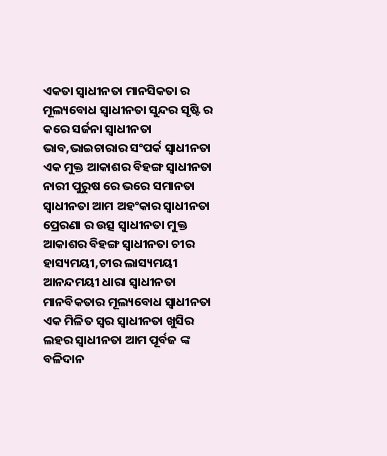ଏକତା ସ୍ବାଧୀନତା ମାନସିକତା ର ମୂଲ୍ୟବୋଧ ସ୍ବାଧୀନତା ସୁନ୍ଦର ସୃଷ୍ଟି ର କରେ ସର୍ଜନା ସ୍ବାଧୀନତା ଭାବ,ଭାଇଚାରାର ସଂପର୍କ ସ୍ବାଧୀନତା ଏକ ମୁକ୍ତ ଆକାଶର ବିହଙ୍ଗ ସ୍ବାଧୀନତା ନାରୀ ପୁରୁଷ ରେ ଭରେ ସମାନତା ସ୍ବାଧୀନତା ଆମ ଅହଂକାର ସ୍ବାଧୀନତା ପ୍ରେରଣା ର ଉତ୍ସ ସ୍ବାଧୀନତା ମୁକ୍ତ ଆକାଶର ବିହଙ୍ଗ ସ୍ବାଧୀନତା ଚୀର ହାସ୍ୟମୟୀ,ଚୀର ଲାସ୍ୟମୟୀ ଆନନ୍ଦମୟୀ ଧାରା ସ୍ବାଧୀନତା ମାନବିକତାର ମୂଲ୍ୟବୋଧ ସ୍ବାଧୀନତା ଏକ ମିଳିତ ସ୍ବର ସ୍ବାଧୀନତା ଖୁସିର ଲହର ସ୍ବାଧୀନତା ଆମ ପୂର୍ବଜ ଙ୍କ ବଳିଦାନ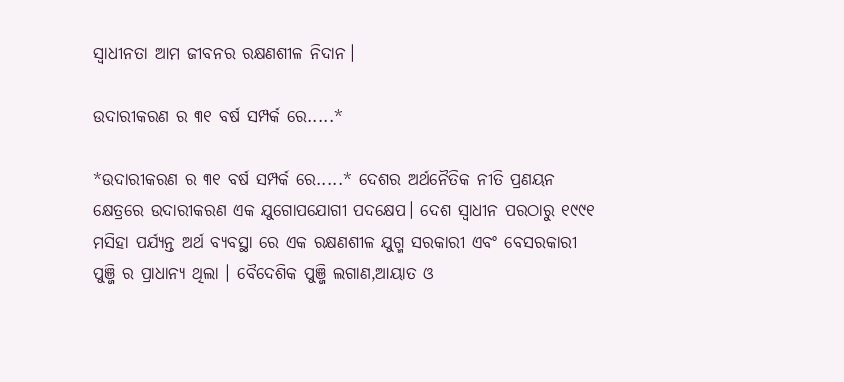ସ୍ବାଧୀନତା ଆମ ଜୀବନର ରକ୍ଷଣଶୀଳ ନିଦାନ।

ଉଦାରୀକରଣ ର ୩୧ ବର୍ଷ ସମ୍ପର୍କ ରେ.....*

*ଉଦାରୀକରଣ ର ୩୧ ବର୍ଷ ସମ୍ପର୍କ ରେ.....* ଦେଶର ଅର୍ଥନୈତିକ ନୀତି ପ୍ରଣୟନ କ୍ଷେତ୍ରରେ ଉଦାରୀକରଣ ଏକ ଯୁଗୋପଯୋଗୀ ପଦକ୍ଷେପ। ଦେଶ ସ୍ବାଧୀନ ପରଠାରୁ ୧୯୯୧ ମସିହା ପର୍ଯ୍ୟନ୍ତ ଅର୍ଥ ବ୍ଯବସ୍ଥା ରେ ଏକ ରକ୍ଷଣଶୀଳ ଯୁଗ୍ମ ସରକାରୀ ଏବଂ ବେସରକାରୀ ପୁଞ୍ଜି ର ପ୍ରାଧାନ୍ୟ ଥିଲା । ବୈଦେଶିକ ପୁଞ୍ଜି ଲଗାଣ,ଆୟାତ ଓ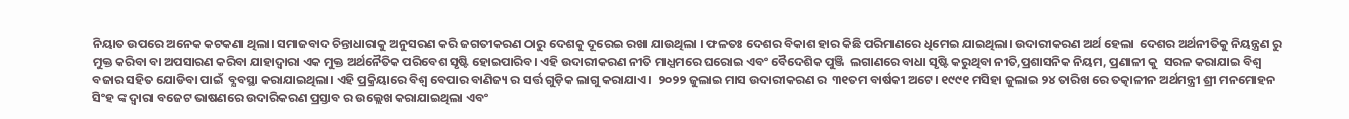ନିୟାତ ଉପରେ ଅନେକ କଟକଣା ଥିଲା। ସମାଜବାଦ ଚିନ୍ତାଧାରାକୁ ଅନୁସରଣ କରି ଜଗତୀକରଣ ଠାରୁ ଦେଶକୁ ଦୂରେଇ ରଖା ଯାଉଥିଲା । ଫଳତଃ ଦେଶର ବିକାଶ ହାର କିଛି ପରିମାଣରେ ଧିମେଇ ଯାଇଥିଲା। ଉଦାରୀକରଣ ଅର୍ଥ ହେଲା  ଦେଶର ଅର୍ଥନୀତିକୁ ନିୟନ୍ତ୍ରଣ ରୁ ମୁକ୍ତ କରିବା ବା ଅପସାରଣ କରିବା ଯାହାଦ୍ବାରା ଏକ ମୁକ୍ତ ଅର୍ଥନୈତିକ ପରିବେଶ ସୃଷ୍ଟି ହୋଇପାରିବ। ଏହି ଉଦାରୀକରଣ ନୀତି ମାଧ୍ଯମରେ ଘରୋଇ ଏବଂ ବୈଦେଶିକ ପୁଞ୍ଜି  ଲଗାଣରେ ବାଧା ସୃଷ୍ଟି କରୁଥିବା ନୀତି,ପ୍ରଶାସନିକ ନିୟମ, ପ୍ରଣାଳୀ କୁ  ସରଳ କରାଯାଇ ବିଶ୍ବ ବଜାର ସହିତ ଯୋଡିବା ପାଇଁ  ବ୍ଯବସ୍ଥା କରାଯାଇଥିଲା। ଏହି ପ୍ରକ୍ରିୟାରେ ବିଶ୍ବ ବେପାର ବାଣିଜ୍ୟ ର ସର୍ତ୍ତ ଗୁଡ଼ିକ ଲାଗୁ କରାଯାଏ।  ୨୦୨୨ ଜୁଲାଇ ମାସ ଉଦାରୀକରଣ ର  ୩୧ତମ ବାର୍ଷକୀ ଅଟେ। ୧୯୯୧ ମସିହା ଜୁଲାଇ ୨୪ ତାରିଖ ରେ ତତ୍କାଳୀନ ଅର୍ଥମନ୍ତ୍ରୀ ଶ୍ରୀ ମନମୋହନ ସିଂହ ଙ୍କ ଦ୍ଵାରା ବଜେଟ ଭାଷଣରେ ଉଦାରିକରଣ ପ୍ରସ୍ତାବ ର ଉଲ୍ଲେଖ କରାଯାଇଥିଲା ଏବଂ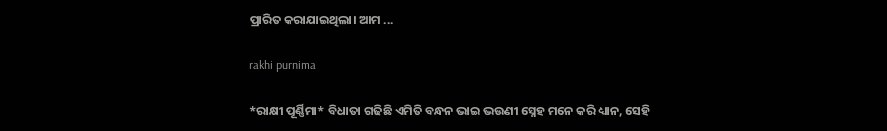ପ୍ରାରିତ କରାଯାଇଥିଲା। ଆମ ...

rakhi purnima

*ରାକ୍ଷୀ ପୂର୍ଣ୍ଣିମା* ବିଧାତା ଗଢିଛି ଏମିତି ବନ୍ଧନ ଭାଇ ଭଉଣୀ ସ୍ନେହ ମନେ କରି ଧ୍ୟାନ, ସେହି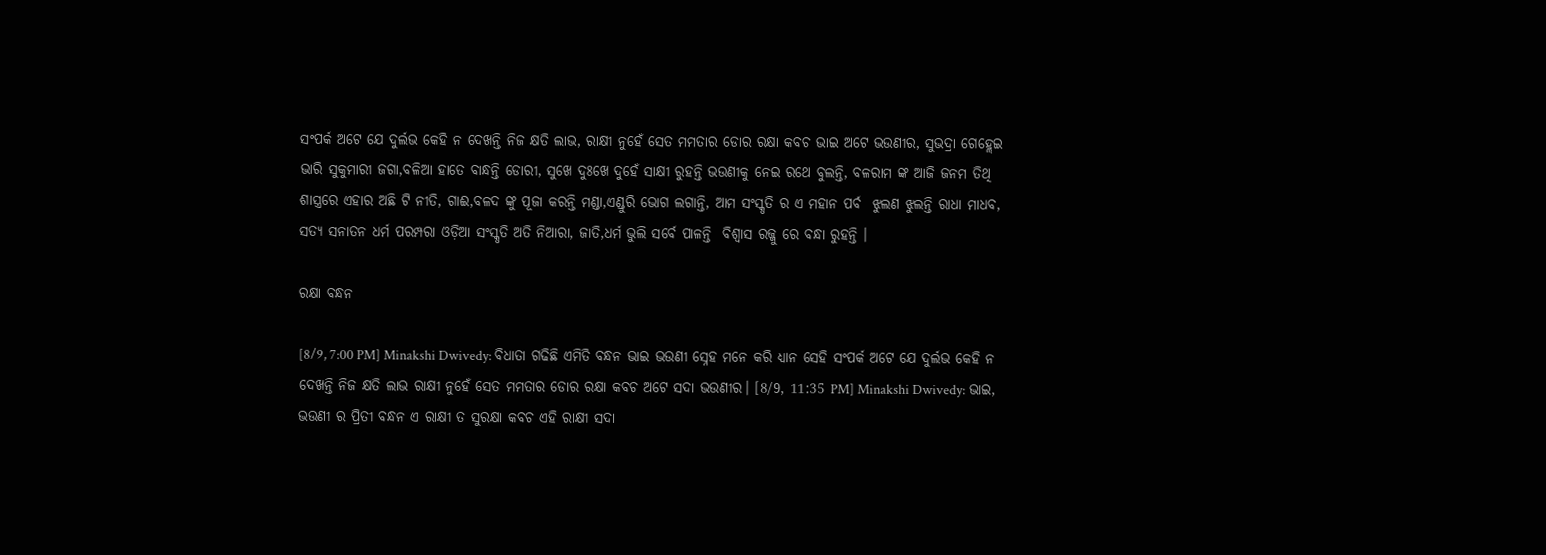ସଂପର୍କ ଅଟେ ଯେ ଦୁର୍ଲଭ କେହି ନ ଦେଖନ୍ତି ନିଜ କ୍ଷତି ଲାଭ, ରାକ୍ଷୀ ନୁହେଁ ସେତ ମମତାର ଡୋର ରକ୍ଷା କବଚ ଭାଇ ଅଟେ ଭଉଣୀର, ସୁଭଦ୍ରା ଗେହ୍ଲେଇ ଭାରି ସୁକୁମାରୀ ଜଗା,ବଳିଆ ହାତେ ବାନ୍ଧନ୍ତି ଡୋରୀ, ସୁଖେ ଦୁଃଖେ ଦୁହେଁ ସାକ୍ଷୀ ରୁହନ୍ତି ଭଉଣୀକୁ ନେଇ ରଥେ ବୁଲନ୍ତି, ବଳରାମ ଙ୍କ ଆଜି ଜନମ ତିଥି  ଶାସ୍ତ୍ରରେ ଏହାର ଅଛି ଟି ନୀତି, ଗାଈ,ବଳଦ ଙ୍କୁ ପୂଜା କରନ୍ତି ମଣ୍ଡା,ଏଣ୍ଡୁରି ଭୋଗ ଲଗାନ୍ତି, ଆମ ସଂସ୍କୃତି ର ଏ ମହାନ ପର୍ବ  ଝୁଲଣ ଝୁଲନ୍ତି ରାଧା ମାଧବ, ସତ୍ୟ ସନାତନ ଧର୍ମ ପରମ୍ପରା ଓଡ଼ିଆ ସଂସ୍କୃତି ଅତି ନିଆରା, ଜାତି,ଧର୍ମ ଭୁଲି ସର୍ବେ ପାଳନ୍ତି  ବିଶ୍ବାସ ରଜ୍ଜୁ ରେ ବନ୍ଧା ରୁହନ୍ତି ।

ରକ୍ଷା ବନ୍ଧନ

[8/9, 7:00 PM] Minakshi Dwivedy: ବିଧାତା ଗଢିଛି ଏମିତି ବନ୍ଧନ ଭାଇ ଭଉଣୀ ସ୍ନେହ ମନେ କରି ଧ୍ୟାନ ସେହି ସଂପର୍କ ଅଟେ ଯେ ଦୁର୍ଲଭ କେହି ନ ଦେଖନ୍ତି ନିଜ କ୍ଷତି ଲାଭ ରାକ୍ଷୀ ନୁହେଁ ସେତ ମମତାର ଡୋର ରକ୍ଷା କବଚ ଅଟେ ସଦା ଭଉଣୀର। [8/9, 11:35 PM] Minakshi Dwivedy: ଭାଇ, ଭଉଣୀ ର ପ୍ରିତୀ ବନ୍ଧନ ଏ ରାକ୍ଷୀ ତ ସୁରକ୍ଷା କବଚ ଏହି ରାକ୍ଷୀ ସଦା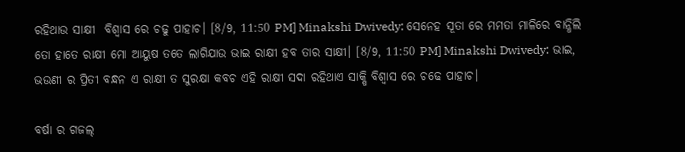ରହିଥାଉ ସାକ୍ଷୀ  ବିଶ୍ବାସ ରେ ଚଢୁ ପାହାଚ। [8/9, 11:50 PM] Minakshi Dwivedy: ସେନେହ ସୂତା ରେ ମମତା ମାଳିରେ ବାନ୍ଧିଲି  ତୋ ହାତେ ରାକ୍ଷୀ ମୋ ଆୟୁଷ ତତେ ଲାଗିଯାଉ ଭାଇ ରାକ୍ଷୀ ହବ ତାର ସାକ୍ଷୀ। [8/9, 11:50 PM] Minakshi Dwivedy: ଭାଇ, ଭଉଣୀ ର ପ୍ରିତୀ ବନ୍ଧନ ଏ ରାକ୍ଷୀ ତ ସୁରକ୍ଷା କବଚ ଏହି ରାକ୍ଷୀ ସଦା ରହିଥାଏ ସାକ୍ଷି ବିଶ୍ବାସ ରେ ଚଢେ ପାହାଚ।

ବର୍ଷା ର ଗଜଲ୍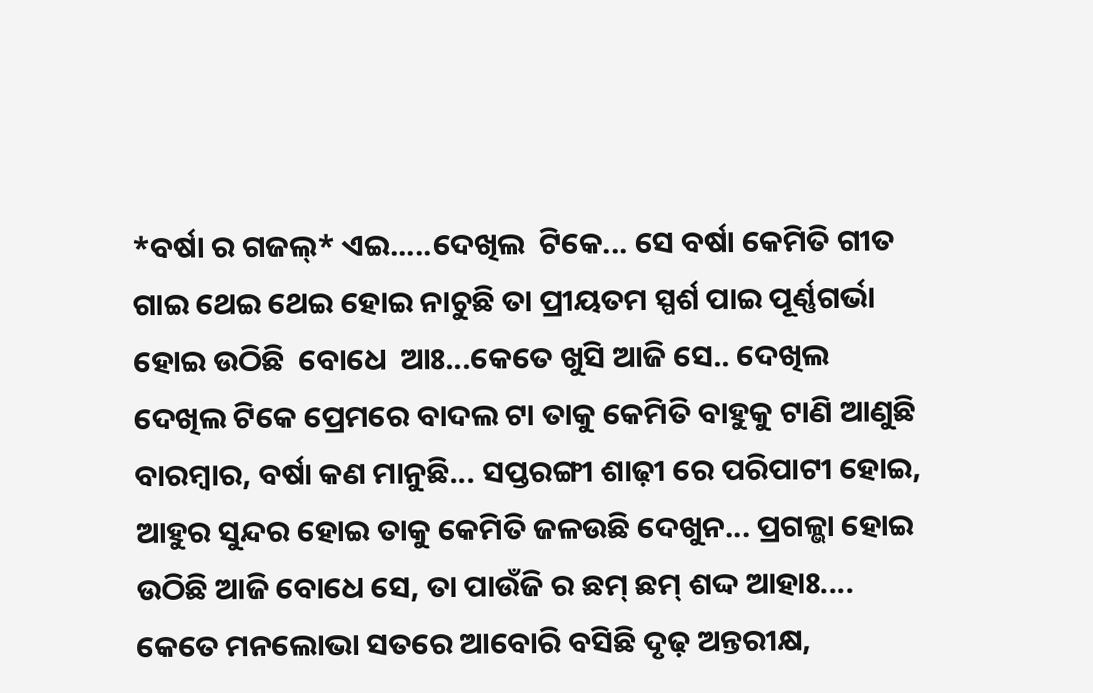*ବର୍ଷା ର ଗଜଲ୍* ଏଇ.....ଦେଖିଲ  ଟିକେ... ସେ ବର୍ଷା କେମିତି ଗୀତ ଗାଇ ଥେଇ ଥେଇ ହୋଇ ନାଚୁଛି ତା ପ୍ରୀୟତମ ସ୍ପର୍ଶ ପାଇ ପୂର୍ଣ୍ଣଗର୍ଭା ହୋଇ ଉଠିଛି  ବୋଧେ  ଆଃ...କେତେ ଖୁସି ଆଜି ସେ.. ଦେଖିଲ ଦେଖିଲ ଟିକେ ପ୍ରେମରେ ବାଦଲ ଟା ତାକୁ କେମିତି ବାହୁକୁ ଟାଣି ଆଣୁଛି ବାରମ୍ବାର, ବର୍ଷା କଣ ମାନୁଛି... ସପ୍ତରଙ୍ଗୀ ଶାଢ଼ୀ ରେ ପରିପାଟୀ ହୋଇ, ଆହୁର ସୁନ୍ଦର ହୋଇ ତାକୁ କେମିତି ଜଳଉଛି ଦେଖୁନ... ପ୍ରଗଳ୍ଭା ହୋଇ ଉଠିଛି ଆଜି ବୋଧେ ସେ, ତା ପାଉଁଜି ର ଛମ୍ ଛମ୍ ଶଦ୍ଦ ଆହାଃ.... କେତେ ମନଲୋଭା ସତରେ ଆବୋରି ବସିଛି ଦୃଢ଼ ଅନ୍ତରୀକ୍ଷ,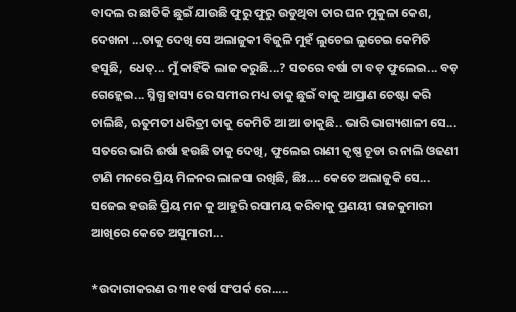ବାଦଲ ର ଛାତିକି ଛୁଇଁ ଯାଉଛି ଫୁରୁ ଫୁରୁ ଉଡୁଥିବା ତାର ଘନ ମୁକୁଳା କେଶ, ଦେଖନା ...ତାକୁ ଦେଖି ସେ ଅଲାଜୁକୀ ବିଜୁଳି ମୁହଁ ଲୁଚେଇ ଲୁଚେଇ କେମିତି ହସୁଛି,  ଧେତ୍... ମୁଁ କାହିଁକି ଲାଜ କରୁଛି...? ସତରେ ବର୍ଷା ଟା ବଡ଼ ଫୁଲେଇ... ବଡ଼ ଗେହ୍ଲେଇ... ସ୍ନିଗ୍ଧ ହାସ୍ୟ ରେ ସମୀର ମଧ୍ୟ ତାକୁ ଛୁଇଁ ବାକୁ ଆପ୍ରାଣ ଚେଷ୍ଟା କରି ଚାଲିଛି, ଋତୁମତୀ ଧରିତ୍ରୀ ତାକୁ କେମିତି ଆ ଆ ଡାକୁଛି.. ଭାରି ଭାଗ୍ୟଶାଳୀ ସେ... ସତରେ ଭାରି ଈର୍ଷା ହଉଛି ତାକୁ ଦେଖି, ଫୁଲେଇ ରାଣୀ କୃଷ୍ଣ ଚୂଡା ର ନାଲି ଓଢଣୀ ଟାଣି ମନରେ ପ୍ରିୟ ମିଳନର ଲାଳସା ରଖିଛି, ଛିଃ.... କେତେ ଅଲାଜୁକି ସେ... ସଜେଇ ହଉଛି ପ୍ରିୟ ମନ କୁ ଆହୁରି ରସାମୟ କରିବାକୁ ପ୍ରଣୟୀ ରାଜକୁମାରୀ  ଆଖିରେ କେତେ ଅସୁମାରୀ...

*ଉଦାରୀକରଣ ର ୩୧ ବର୍ଷ ସଂପର୍କ ରେ.....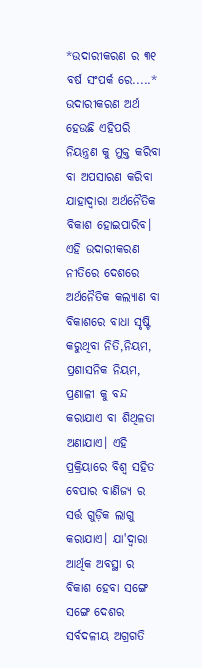*ଉଦାରୀକରଣ ର ୩୧ ବର୍ଷ ସଂପର୍କ ରେ.....* ଉଦାରୀକରଣ ଅର୍ଥ ହେଉଛି ଏହିପରି ନିୟନ୍ତ୍ରଣ କୁ ମୁକ୍ତ କରିବା ବା ଅପସାରଣ କରିବା ଯାହାଦ୍ବାରା ଅର୍ଥନୈତିକ ବିକାଶ ହୋଇପାରିବ।  ଏହି ଉଦାରୀକରଣ ନୀତିରେ ଦେଶରେ ଅର୍ଥନୈତିକ କଲ୍ୟାଣ ବା ବିକାଶରେ ବାଧା ସୃଷ୍ଟି କରୁଥିବା ନିତି,ନିୟମ, ପ୍ରଶାସନିକ ନିୟମ, ପ୍ରଣାଳୀ କୁ ବନ୍ଦ କରାଯାଏ ବା ଶିଥିଳତା ଅଣାଯାଏ। ଏହି ପ୍ରକ୍ରିୟାରେ ବିଶ୍ବ ସହିତ ବେପାର ବାଣିଜ୍ୟ ର ସର୍ତ୍ତ ଗୁଡ଼ିକ ଲାଗୁ କରାଯାଏ। ଯା'ଦ୍ବାରା ଆର୍ଥିକ ଅବସ୍ଥା ର ବିକାଶ ହେବା ସଙ୍ଗେ ସଙ୍ଗେ ଦେଶର ସର୍ବଦଳୀୟ ଅଗ୍ରଗତି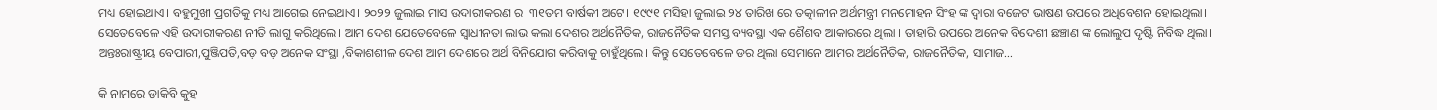ମଧ୍ୟ ହୋଇଥାଏ। ବହୁମୁଖୀ ପ୍ରଗତିକୁ ମଧ୍ୟ ଆଗେଇ ନେଇଥାଏ। ୨୦୨୨ ଜୁଲାଇ ମାସ ଉଦାରୀକରଣ ର  ୩୧ତମ ବାର୍ଷକୀ ଅଟେ। ୧୯୯୧ ମସିହା ଜୁଲାଇ ୨୪ ତାରିଖ ରେ ତତ୍କାଳୀନ ଅର୍ଥମନ୍ତ୍ରୀ ମନମୋହନ ସିଂହ ଙ୍କ ଦ୍ଵାରା ବଜେଟ ଭାଷଣ ଉପରେ ଅଧିବେଶନ ହୋଇଥିଲା। ସେତେବେଳେ ଏହି ଉଦାରୀକରଣ ନୀତି ଲାଗୁ କରିଥିଲେ। ଆମ ଦେଶ ଯେତେବେଳେ ସ୍ବାଧୀନତା ଲାଭ କଲା ଦେଶର ଅର୍ଥନୈତିକ, ରାଜନୈତିକ ସମସ୍ତ ବ୍ୟବସ୍ଥା ଏକ ଶୈଶବ ଆକାରରେ ଥିଲା । ତାହାରି ଉପରେ ଅନେକ ବିଦେଶୀ ଛଞ୍ଚାଣ ଙ୍କ ଲୋଲୁପ ଦୃଷ୍ଟି ନିବିଦ୍ଧ ଥିଲା। ଅନ୍ତଃରାଷ୍ଟ୍ରୀୟ ବେପାରୀ,ପୁଞ୍ଜିପତି,ବଡ଼ ବଡ଼ ଅନେକ ସଂସ୍ଥା ,ବିକାଶଶୀଳ ଦେଶ ଆମ ଦେଶରେ ଅର୍ଥ ବିନିଯୋଗ କରିବାକୁ ଚାହୁଁଥିଲେ। କିନ୍ତୁ ସେତେବେଳେ ଡର ଥିଲା ସେମାନେ ଆମର ଅର୍ଥନୈତିକ, ରାଜନୈତିକ, ସାମାଜ...

କି ନାମରେ ଡାକିବି କୁହ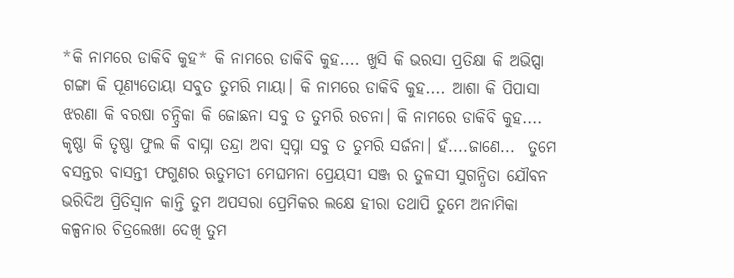*କି ନାମରେ ଡାକିବି କୁହ* କି ନାମରେ ଡାକିବି କୁହ.... ଖୁସି କି ଭରସା ପ୍ରତିକ୍ଷା କି ଅଭିପ୍ସା ଗଙ୍ଗା କି ପୂଣ୍ୟତୋୟା ସବୁତ ତୁମରି ମାୟା। କି ନାମରେ ଡାକିବି କୁହ.... ଆଶା କି ପିପାସା ଝରଣା କି ବରଷା ଚନ୍ଦ୍ରିକା କି ଜୋଛନା ସବୁ ତ ତୁମରି ରଚନା। କି ନାମରେ ଡାକିବି କୁହ.... କୃଷ୍ଣା କି ତୃଷ୍ଣା ଫୁଲ କି ବାସ୍ନା ତନ୍ଦ୍ରା ଅବା ସ୍ବପ୍ନା ସବୁ ତ ତୁମରି ସର୍ଜନା। ହଁ....ଜାଣେ...  ତୁମେ ବସନ୍ତର ବାସନ୍ତୀ ଫଗୁଣର ଋତୁମତୀ ମେଘମନା ପ୍ରେୟସୀ ସଞ୍ଜ ର ତୁଳସୀ ସୁଗନ୍ଧିତା ଯୌବନ  ଭରିଦିଅ ପ୍ରିତିସ୍ବାନ କାନ୍ତି ତୁମ ଅପସରା ପ୍ରେମିକର ଲକ୍ଷେ ହୀରା ତଥାପି ତୁମେ ଅନାମିକା  କଳ୍ପନାର ଚିତ୍ରଲେଖା ଦେଖି ତୁମ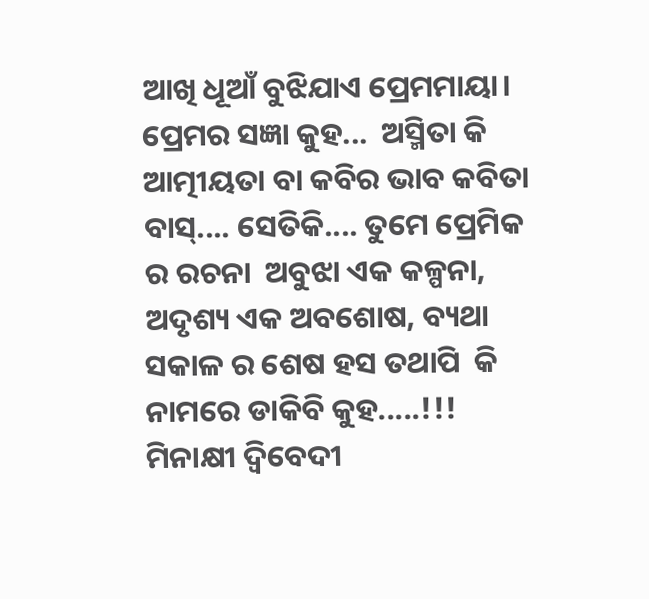ଆଖି ଧୂଆଁ ବୁଝିଯାଏ ପ୍ରେମମାୟା। ପ୍ରେମର ସଜ୍ଞା କୁହ...  ଅସ୍ମିତା କି ଆତ୍ମୀୟତା ବା କବିର ଭାବ କବିତା ବାସ୍.... ସେତିକି.... ତୁମେ ପ୍ରେମିକ ର ରଚନା  ଅବୁଝା ଏକ କଳ୍ପନା, ଅଦୃଶ୍ୟ ଏକ ଅବଶୋଷ, ବ୍ୟଥା ସକାଳ ର ଶେଷ ହସ ତଥାପି  କି ନାମରେ ଡାକିବି କୁହ.....!!! ମିନାକ୍ଷୀ ଦ୍ବିବେଦୀ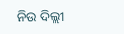ନିଉ ଦିଲ୍ଲୀ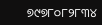୭୯୭୮୦୮୨୮୩୪